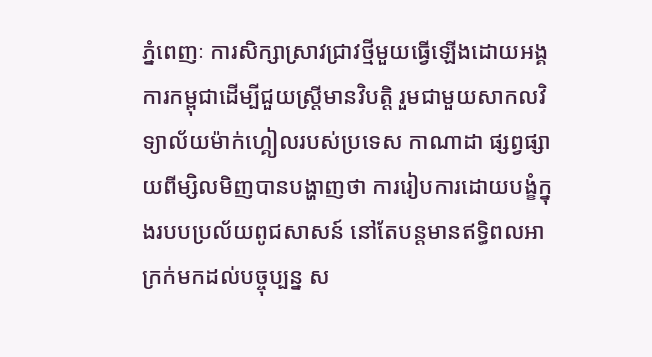ភ្នំពេញៈ ការសិក្សាស្រាវជ្រាវថ្មីមួយធ្វើឡើងដោយអង្គការកម្ពុជាដើម្បីជួយស្ត្រីមានវិបត្តិ រួមជាមួយសាកលវិទ្យាល័យម៉ាក់ហ្គៀលរបស់ប្រទេស កាណាដា ផ្សព្វផ្សាយពីម្សិលមិញបានបង្ហាញថា ការរៀបការដោយបង្ខំក្នុងរបបប្រល័យពូជសាសន៍ នៅតែបន្តមានឥទ្ធិពលអាក្រក់មកដល់បច្ចុប្បន្ន ស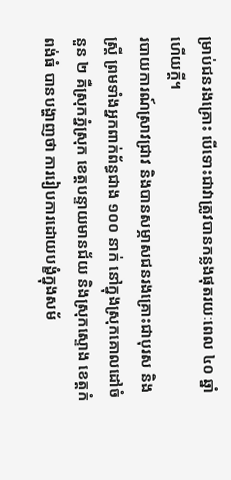ម្រាប់ជនរងគ្រោះ បើទោះជាវាត្រូវបានកន្លងផុតរយៈពេល ៤០ ឆ្នាំហើយក្តី។
របាយការណ៍ស្រាវជ្រាវ និងបានសម្ភាសជនរងគ្រោះជាបុរស និងស្ត្រី ព្រមទាំងអ្នកពាក់ព័ន្ធជាង ១០០ នាក់ នៅក្នុងស្រុកគោលដៅចំនួន ២ គឺស្រុកភ្នំស្រុក ខេត្តបន្ទាយមានជ័យ និងស្រុកស្ទោង ខេត្តកំពង់ធំ បានបង្ហាញថា ការរៀបការដោយបង្ខំក្នុងសម័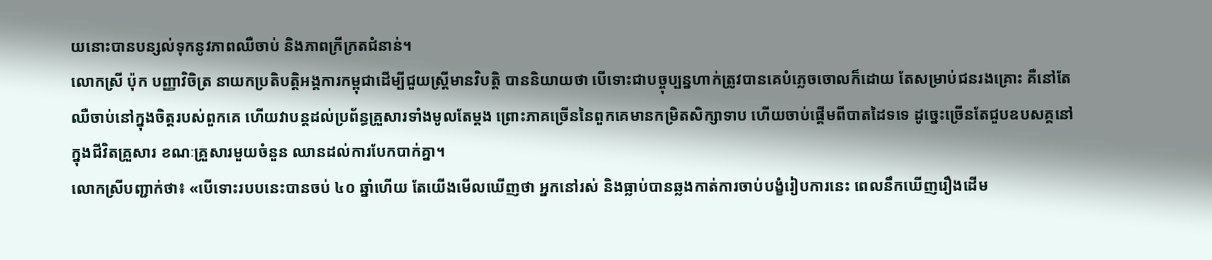យនោះបានបន្សល់ទុកនូវភាពឈឺចាប់ និងភាពក្រីក្រតជំនាន់។
លោកស្រី ប៉ុក បញ្ញាវិចិត្រ នាយកប្រតិបត្តិអង្គការកម្ពុជាដើម្បីជួយស្ត្រីមានវិបត្តិ បាននិយាយថា បើទោះជាបច្ចុប្បន្នហាក់ត្រូវបានគេបំភ្លេចចោលក៏ដោយ តែសម្រាប់ជនរងគ្រោះ គឺនៅតែឈឺចាប់នៅក្នុងចិត្តរបស់ពួកគេ ហើយវាបន្តដល់ប្រព័ន្ធគ្រួសារទាំងមូលតែម្តង ព្រោះភាគច្រើននៃពួកគេមានកម្រិតសិក្សាទាប ហើយចាប់ផ្តើមពីបាតដៃទទេ ដូច្នេះច្រើនតែជួបឧបសគ្គនៅក្នុងជីវិតគ្រួសារ ខណៈគ្រួសារមួយចំនួន ឈានដល់ការបែកបាក់គ្នា។
លោកស្រីបញ្ជាក់ថា៖ «បើទោះរបបនេះបានចប់ ៤០ ឆ្នាំហើយ តែយើងមើលឃើញថា អ្នកនៅរស់ និងធ្លាប់បានឆ្លងកាត់ការចាប់បង្ខំរៀបការនេះ ពេលនឹកឃើញរឿងដើម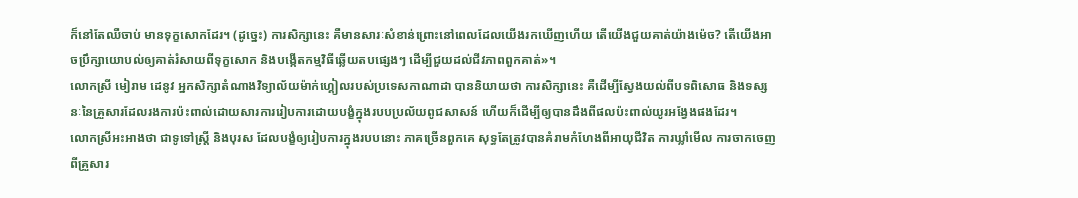ក៏នៅតែឈឺចាប់ មានទុក្ខសោកដែរ។ (ដូច្នេះ) ការសិក្សានេះ គឺមានសារៈសំខាន់ព្រោះនៅពេលដែលយើងរកឃើញហើយ តើយើងជួយគាត់យ៉ាងម៉េច? តើយើងអាចប្រឹក្សាយោបល់ឲ្យគាត់រំសាយពីទុក្ខសោក និងបង្កើតកម្មវិធីឆ្លើយតបផ្សេងៗ ដើម្បីជួយដល់ជីវភាពពួកគាត់»។
លោកស្រី មៀរាម ដេនូវ អ្នកសិក្សាតំណាងវិទ្យាល័យម៉ាក់ហ្គៀលរបស់ប្រទេសកាណាដា បាននិយាយថា ការសិក្សានេះ គឺដើម្បីស្វែងយល់ពីបទពិសោធ និងទស្សនៈនៃគ្រួសារដែលរងការប៉ះពាល់ដោយសារការរៀបការដោយបង្ខំក្នុងរបបប្រល័យពូជសាសន៍ ហើយក៏ដើម្បីឲ្យបានដឹងពីផលប៉ះពាល់យូរអង្វែងផងដែរ។
លោកស្រីអះអាងថា ជាទូទៅស្ត្រី និងបុរស ដែលបង្ខំឲ្យរៀបការក្នុងរបបនោះ ភាគច្រើនពួកគេ សុទ្ធតែត្រូវបានគំរាមកំហែងពីអាយុជីវិត ការឃ្លាំមើល ការចាកចេញពីគ្រួសារ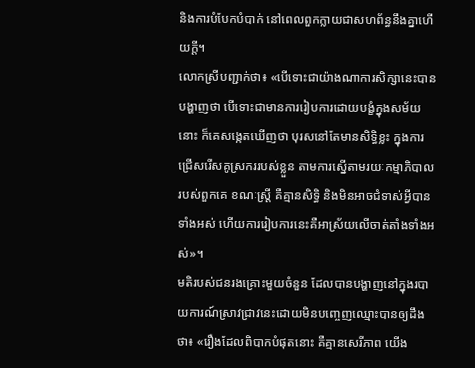និងការបំបែកបំបាក់ នៅពេលពួកក្លាយជាសហព័ន្ធនឹងគ្នាហើយក្តី។
លោកស្រីបញ្ជាក់ថា៖ «បើទោះជាយ៉ាងណាការសិក្សានេះបានបង្ហាញថា បើទោះជាមានការរៀបការដោយបង្ខំក្នុងសម័យនោះ ក៏គេសង្កេតឃើញថា បុរសនៅតែមានសិទ្ធិខ្លះ ក្នុងការជ្រើសរើសគូស្រកររបស់ខ្លួន តាមការស្នើតាមរយៈកម្មាភិបាលរបស់ពួកគេ ខណៈស្ត្រី គឺគ្មានសិទ្ធិ និងមិនអាចជំទាស់អ្វីបានទាំងអស់ ហើយការរៀបការនេះគឺអាស្រ័យលើចាត់តាំងទាំងអស់»។
មតិរបស់ជនរងគ្រោះមួយចំនួន ដែលបានបង្ហាញនៅក្នុងរបាយការណ៍ស្រាវជ្រាវនេះដោយមិនបញ្ចេញឈ្មោះបានឲ្យដឹងថា៖ «រឿងដែលពិបាកបំផុតនោះ គឺគ្មានសេរីភាព យើង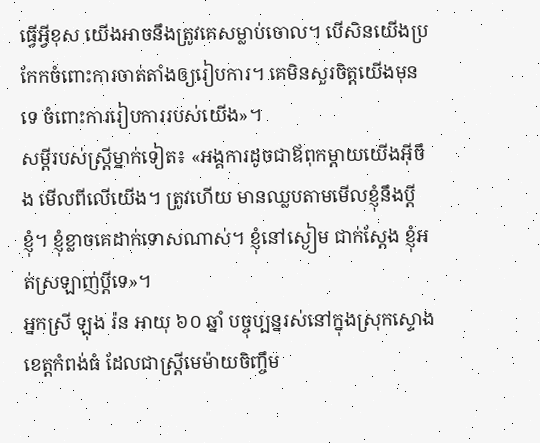ធ្វើអ្វីខុស យើងអាចនឹងត្រូវគេសម្លាប់ចោល។ បើសិនយើងប្រកែកចំពោះការចាត់តាំងឲ្យរៀបការ។ គេមិនសួរចិត្តយើងមុនទេ ចំពោះការរៀបការរបស់យើង»។
សម្តីរបស់ស្ត្រីម្នាក់ទៀត៖ «អង្គការដូចជាឪពុកម្តាយយើងអ៊ីចឹង មើលពីលើយើង។ ត្រូវហើយ មានឈ្លបតាមមើលខ្ញុំនឹងប្តីខ្ញុំ។ ខ្ញុំខ្លាចគេដាក់ទោសណាស់។ ខ្ញុំនៅស្ងៀម ជាក់ស្តែង ខ្ញុំអត់ស្រឡាញ់ប្តីទេ»។
អ្នកស្រី ឡុង រ៉ន អាយុ ៦០ ឆ្នាំ បច្ចុប្បន្នរស់នៅក្នុងស្រុកស្ទោង ខេត្តកំពង់ធំ ដែលជាស្ត្រីមេម៉ាយចិញ្ចឹម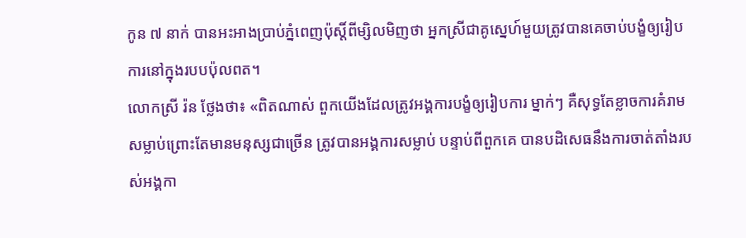កូន ៧ នាក់ បានអះអាងប្រាប់ភ្នំពេញប៉ុស្តិ៍ពីម្សិលមិញថា អ្នកស្រីជាគូស្នេហ៍មួយត្រូវបានគេចាប់បង្ខំឲ្យរៀបការនៅក្នុងរបបប៉ុលពត។
លោកស្រី រ៉ន ថ្លែងថា៖ «ពិតណាស់ ពួកយើងដែលត្រូវអង្គការបង្ខំឲ្យរៀបការ ម្នាក់ៗ គឺសុទ្ធតែខ្លាចការគំរាមសម្លាប់ព្រោះតែមានមនុស្សជាច្រើន ត្រូវបានអង្គការសម្លាប់ បន្ទាប់ពីពួកគេ បានបដិសេធនឹងការចាត់តាំងរបស់អង្គកា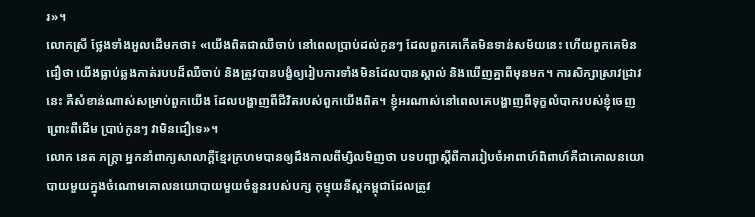រ»។
លោកស្រី ថ្លែងទាំងអួលដើមកថា៖ «យើងពិតជាឈឺចាប់ នៅពេលប្រាប់ដល់កូនៗ ដែលពួកគេកើតមិនទាន់សម័យនេះ ហើយពួកគេមិនជឿថា យើងធ្លាប់ឆ្លងកាត់របបដ៏ឈឺចាប់ និងត្រូវបានបង្ខំឲ្យរៀបការទាំងមិនដែលបានស្គាល់ និងឃើញគ្នាពីមុនមក។ ការសិក្សាស្រាវជ្រាវនេះ គឺសំខាន់ណាស់សម្រាប់ពួកយើង ដែលបង្ហាញពីជីវិតរបស់ពួកយើងពិត។ ខ្ញុំអរណាស់នៅពេលគេបង្ហាញពីទុក្ខលំបាករបស់ខ្ញុំចេញ ព្រោះពីដើម ប្រាប់កូនៗ វាមិនជឿទេ»។
លោក នេត ភក្ត្រា អ្នកនាំពាក្យសាលាក្ដីខ្មែរក្រហមបានឲ្យដឹងកាលពីម្សិលមិញថា បទបញ្ជាស្តីពីការរៀបចំអាពាហ៍ពិពាហ៍គឺជាគោលនយោបាយមួយក្នុងចំណោមគោលនយោបាយមួយចំនួនរបស់បក្ស កុម្មុយនីស្តកម្ពុជាដែលត្រូវ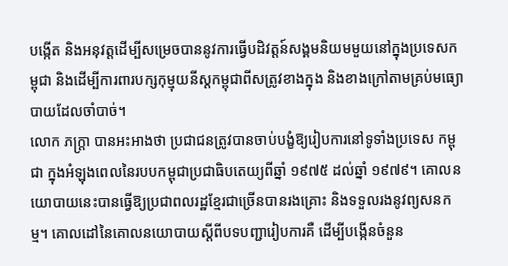បង្កើត និងអនុវត្តដើម្បីសម្រេចបាននូវការធ្វើបដិវត្តន៍សង្គមនិយមមួយនៅក្នុងប្រទេសកម្ពុជា និងដើម្បីការពារបក្សកុម្មុយនីស្តកម្ពុជាពីសត្រូវខាងក្នុង និងខាងក្រៅតាមគ្រប់មធ្យោបាយដែលចាំបាច់។
លោក ភក្ត្រា បានអះអាងថា ប្រជាជនត្រូវបានចាប់បង្ខំឱ្យរៀបការនៅទូទាំងប្រទេស កម្ពុជា ក្នុងអំឡុងពេលនៃរបបកម្ពុជាប្រជាធិបតេយ្យពីឆ្នាំ ១៩៧៥ ដល់ឆ្នាំ ១៩៧៩។ គោលនយោបាយនេះបានធ្វើឱ្យប្រជាពលរដ្ឋខ្មែរជាច្រើនបានរងគ្រោះ និងទទួលរងនូវព្យសនកម្ម។ គោលដៅនៃគោលនយោបាយស្តីពីបទបញ្ជារៀបការគឺ ដើម្បីបង្កើនចំនួន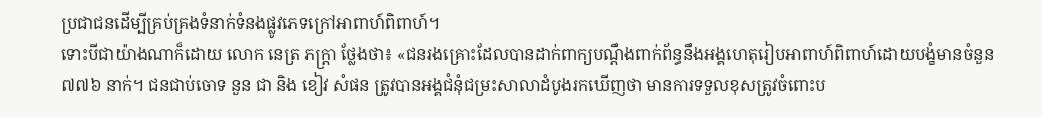ប្រជាជនដើម្បីគ្រប់គ្រងទំនាក់ទំនងផ្លូវភេទក្រៅអាពាហ៍ពិពាហ៍។
ទោះបីជាយ៉ាងណាក៏ដោយ លោក នេត្រ ភក្ត្រា ថ្លែងថា៖ «ជនរងគ្រោះដែលបានដាក់ពាក្យបណ្តឹងពាក់ព័ន្ធនឹងអង្គហេតុរៀបអាពាហ៍ពិពាហ៍ដោយបង្ខំមានចំនួន ៧៧៦ នាក់។ ជនជាប់ចោទ នួន ជា និង ខៀវ សំផន ត្រូវបានអង្គជំនុំជម្រះសាលាដំបូងរកឃើញថា មានការទទួលខុសត្រូវចំពោះប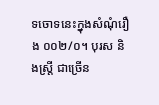ទចោទនេះក្នុងសំណុំរឿង ០០២/០។ បុរស និងស្ត្រី ជាច្រើន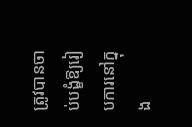ត្រូវបានចាប់បង្ខំឱ្យរៀបការនៅក្នុង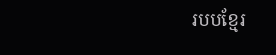របបខ្មែរ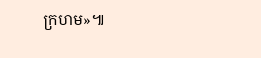ក្រហម»៕